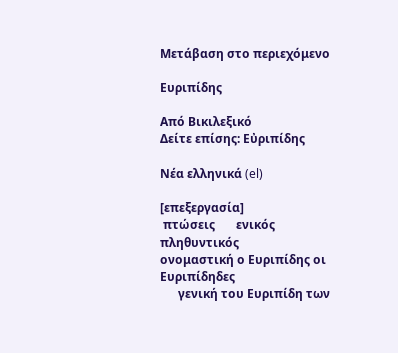Μετάβαση στο περιεχόμενο

Ευριπίδης

Από Βικιλεξικό
Δείτε επίσης: Εὐριπίδης

Νέα ελληνικά (el)

[επεξεργασία]
 πτώσεις       ενικός         πληθυντικός
ονομαστική ο Ευριπίδης οι Ευριπίδηδες
      γενική του Ευριπίδη των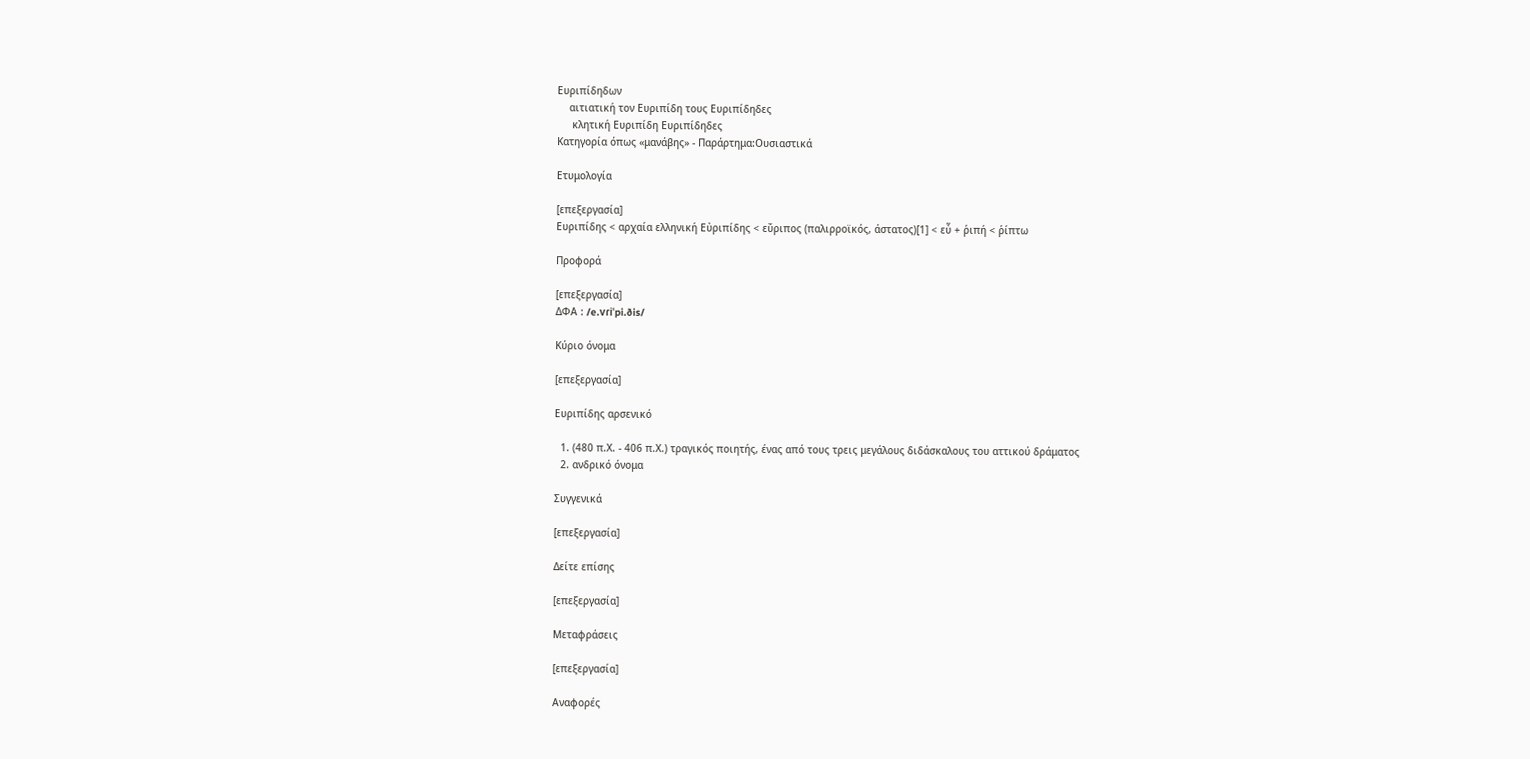Ευριπίδηδων
    αιτιατική τον Ευριπίδη τους Ευριπίδηδες
     κλητική Ευριπίδη Ευριπίδηδες
Κατηγορία όπως «μανάβης» - Παράρτημα:Ουσιαστικά

Ετυμολογία

[επεξεργασία]
Ευριπίδης < αρχαία ελληνική Εὐριπίδης < εὔριπος (παλιρροϊκός, άστατος)[1] < εὖ + ῥιπή < ῥίπτω

Προφορά

[επεξεργασία]
ΔΦΑ : /e.vɾiˈpi.ðis/

Κύριο όνομα

[επεξεργασία]

Ευριπίδης αρσενικό

  1. (480 π.Χ. - 406 π.Χ.) τραγικός ποιητής, ένας από τους τρεις μεγάλους διδάσκαλους του αττικού δράματος
  2. ανδρικό όνομα

Συγγενικά

[επεξεργασία]

Δείτε επίσης

[επεξεργασία]

Μεταφράσεις

[επεξεργασία]

Αναφορές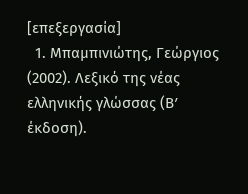[επεξεργασία]
  1. Μπαμπινιώτης, Γεώργιος (2002). Λεξικό της νέας ελληνικής γλώσσας (Βʹ έκδοση).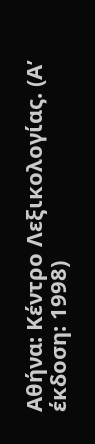Αθήνα: Κέντρο Λεξικολογίας. (Αʹ έκδοση: 1998)